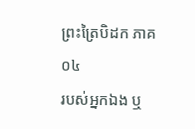ព្រះត្រៃបិដក ភាគ ០៤
របស់អ្នកឯង ឬ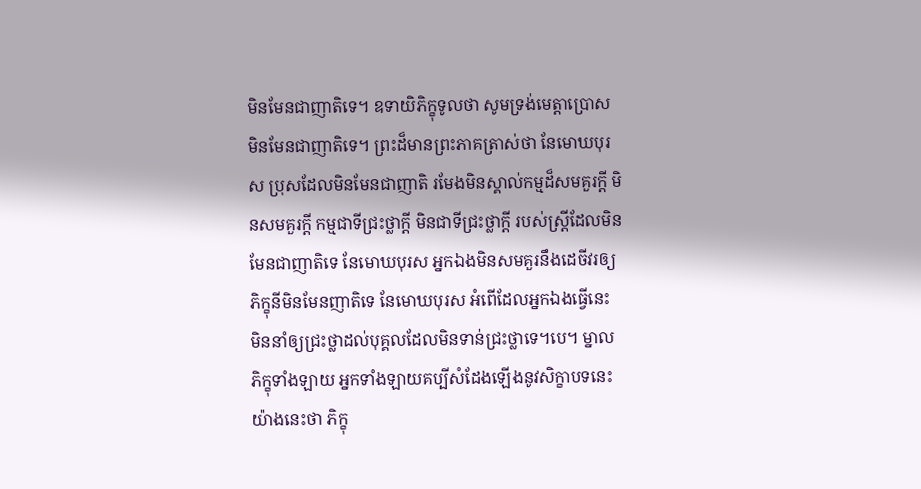មិនមែនជាញាតិទេ។ ឧទាយិភិក្ខុទូលថា សូមទ្រង់មេត្តាប្រោស មិនមែនជាញាតិទេ។ ព្រះដ៏មានព្រះភាគត្រាស់ថា នែមោឃបុរស ប្រុសដែលមិនមែនជាញាតិ រមែងមិនស្គាល់កម្មដ៏សមគួរក្តី មិនសមគួរក្តី កម្មជាទីជ្រះថ្លាក្តី មិនជាទីជ្រះថ្លាក្តី របស់ស្ត្រីដែលមិនមែនជាញាតិទេ នែមោឃបុរស អ្នកឯងមិនសមគួរនឹងដេចីវរឲ្យភិក្ខុនីមិនមែនញាតិទេ នែមោឃបុរស អំពើដែលអ្នកឯងធ្វើនេះ មិននាំឲ្យជ្រះថ្លាដល់បុគ្គលដែលមិនទាន់ជ្រះថ្លាទេ។បេ។ ម្នាលភិក្ខុទាំងឡាយ អ្នកទាំងឡាយគប្បីសំដែងឡើងនូវសិក្ខាបទនេះយ៉ាងនេះថា ភិក្ខុ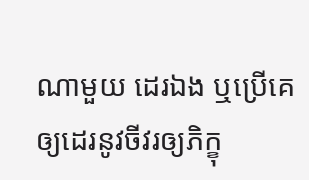ណាមួយ ដេរឯង ឬប្រើគេឲ្យដេរនូវចីវរឲ្យភិក្ខុ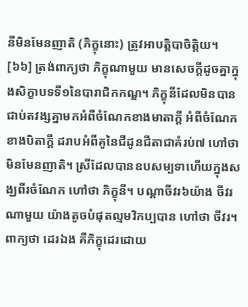នីមិនមែនញាតិ (ភិក្ខុនោះ) ត្រូវអាបត្តិបាចិត្តិយ។
[៦៦] ត្រង់ពាក្យថា ភិក្ខុណាមួយ មានសេចក្តីដូចគ្នាក្នុងសិក្ខាបទទី១នៃបារាជិកកណ្ឌ។ ភិក្ខុនីដែលមិនបានជាប់តវង្សគ្នាមកអំពីចំណែកខាងមាតាក្តី អំពីចំណែកខាងបិតាក្តី ដរាបអំពីគូនៃជីដូនជីតាជាគំរប់៧ ហៅថាមិនមែនញាតិ។ ស្រីដែលបានឧបសម្បទាហើយក្នុងសង្ឃពីរចំណែក ហៅថា ភិក្ខុនី។ បណ្តាចីវរ៦យ៉ាង ចីវរណាមួយ យ៉ាងតូចបំផុតល្មមវិកប្បបាន ហៅថា ចីវរ។ ពាក្យថា ដេរឯង គឺភិក្ខុដេរដោយ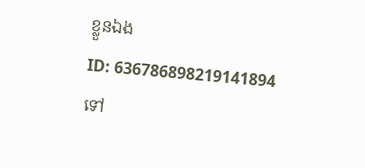ខ្លួនឯង
ID: 636786898219141894
ទៅ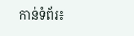កាន់ទំព័រ៖